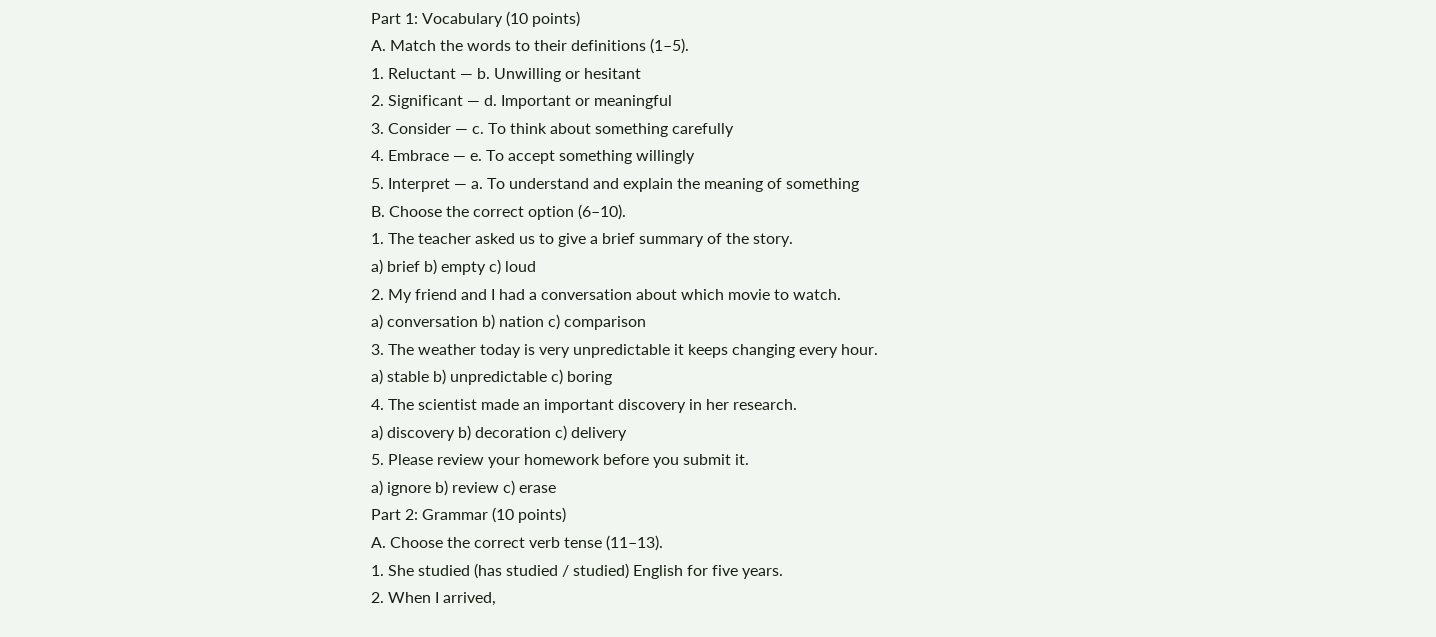Part 1: Vocabulary (10 points)
A. Match the words to their definitions (1–5).
1. Reluctant — b. Unwilling or hesitant
2. Significant — d. Important or meaningful
3. Consider — c. To think about something carefully
4. Embrace — e. To accept something willingly
5. Interpret — a. To understand and explain the meaning of something
B. Choose the correct option (6–10).
1. The teacher asked us to give a brief summary of the story.
a) brief b) empty c) loud
2. My friend and I had a conversation about which movie to watch.
a) conversation b) nation c) comparison
3. The weather today is very unpredictable it keeps changing every hour.
a) stable b) unpredictable c) boring
4. The scientist made an important discovery in her research.
a) discovery b) decoration c) delivery
5. Please review your homework before you submit it.
a) ignore b) review c) erase
Part 2: Grammar (10 points)
A. Choose the correct verb tense (11–13).
1. She studied (has studied / studied) English for five years.
2. When I arrived,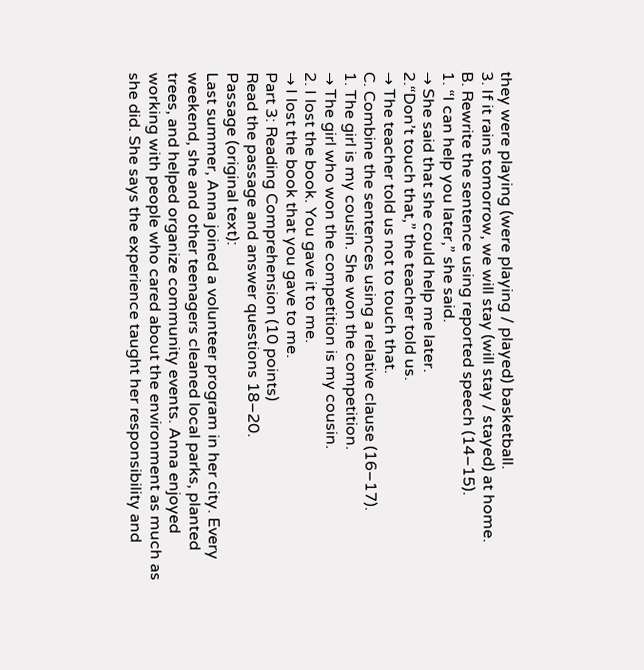they were playing (were playing / played) basketball.
3. If it rains tomorrow, we will stay (will stay / stayed) at home.
B. Rewrite the sentence using reported speech (14–15).
1. “I can help you later,” she said.
→ She said that she could help me later.
2.“Don’t touch that,” the teacher told us.
→ The teacher told us not to touch that.
C. Combine the sentences using a relative clause (16–17).
1. The girl is my cousin. She won the competition.
→ The girl who won the competition is my cousin.
2. I lost the book. You gave it to me.
→ I lost the book that you gave to me.
Part 3: Reading Comprehension (10 points)
Read the passage and answer questions 18–20.
Passage (original text):
Last summer, Anna joined a volunteer program in her city. Every weekend, she and other teenagers cleaned local parks, planted trees, and helped organize community events. Anna enjoyed working with people who cared about the environment as much as she did. She says the experience taught her responsibility and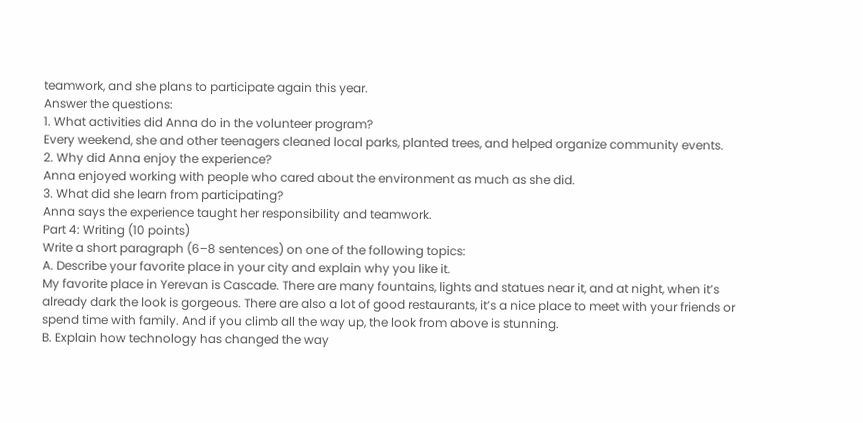teamwork, and she plans to participate again this year.
Answer the questions:
1. What activities did Anna do in the volunteer program?
Every weekend, she and other teenagers cleaned local parks, planted trees, and helped organize community events.
2. Why did Anna enjoy the experience?
Anna enjoyed working with people who cared about the environment as much as she did.
3. What did she learn from participating?
Anna says the experience taught her responsibility and teamwork.
Part 4: Writing (10 points)
Write a short paragraph (6–8 sentences) on one of the following topics:
A. Describe your favorite place in your city and explain why you like it.
My favorite place in Yerevan is Cascade. There are many fountains, lights and statues near it, and at night, when it’s already dark the look is gorgeous. There are also a lot of good restaurants, it’s a nice place to meet with your friends or spend time with family. And if you climb all the way up, the look from above is stunning.
B. Explain how technology has changed the way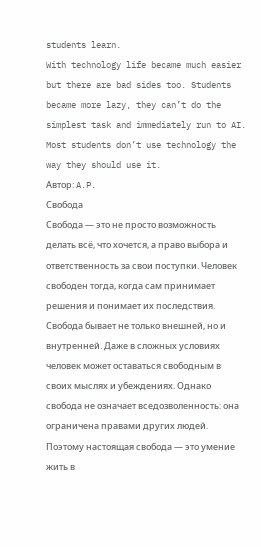students learn.
With technology life became much easier but there are bad sides too. Students became more lazy, they can’t do the simplest task and immediately run to AI. Most students don’t use technology the way they should use it.
Автор: A.P.
Свобода
Свобода — это не просто возможность делать всё, что хочется, а право выбора и ответственность за свои поступки. Человек свободен тогда, когда сам принимает решения и понимает их последствия. Свобода бывает не только внешней, но и внутренней. Даже в сложных условиях человек может оставаться свободным в своих мыслях и убеждениях. Однако свобода не означает вседозволенность: она ограничена правами других людей. Поэтому настоящая свобода — это умение жить в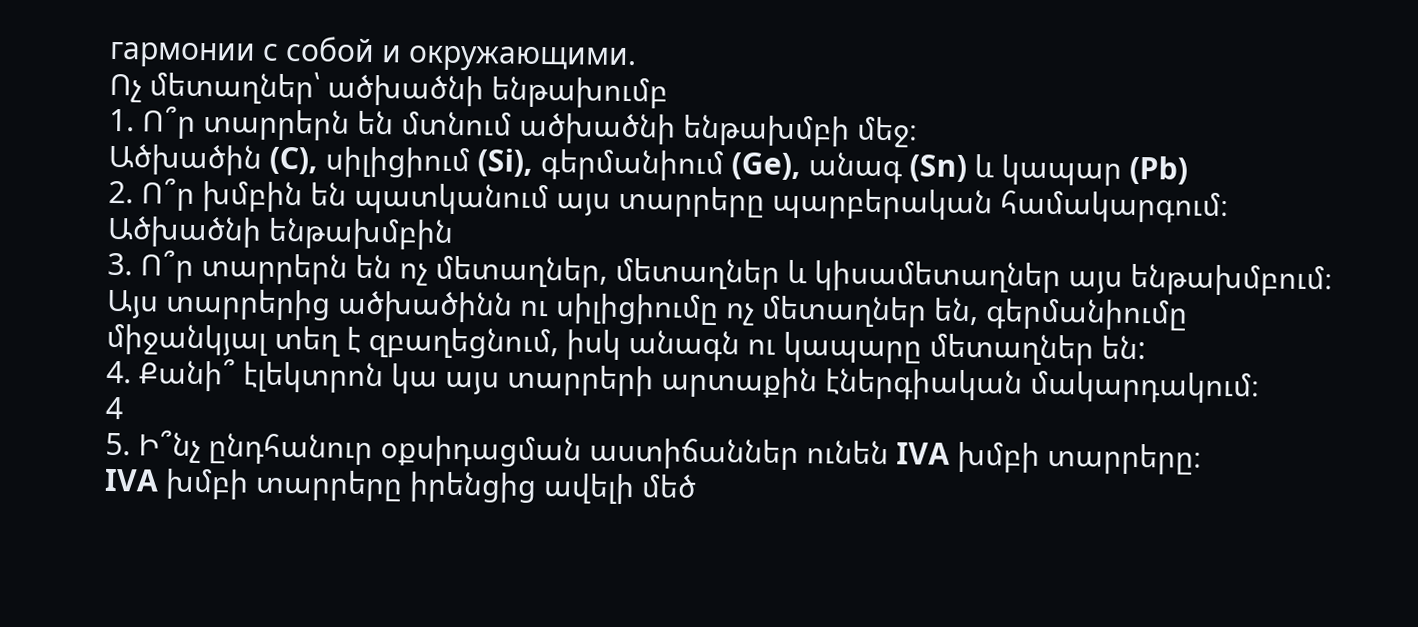гармонии с собой и окружающими.
Ոչ մետաղներ՝ ածխածնի ենթախումբ
1. Ո՞ր տարրերն են մտնում ածխածնի ենթախմբի մեջ։
Ածխածին (C), սիլիցիում (Si), գերմանիում (Ge), անագ (Sn) և կապար (Pb)
2. Ո՞ր խմբին են պատկանում այս տարրերը պարբերական համակարգում։
Ածխածնի ենթախմբին
3. Ո՞ր տարրերն են ոչ մետաղներ, մետաղներ և կիսամետաղներ այս ենթախմբում։
Այս տարրերից ածխածինն ու սիլիցիումը ոչ մետաղներ են, գերմանիումը միջանկյալ տեղ է զբաղեցնում, իսկ անագն ու կապարը մետաղներ են:
4. Քանի՞ էլեկտրոն կա այս տարրերի արտաքին էներգիական մակարդակում։
4
5. Ի՞նչ ընդհանուր օքսիդացման աստիճաններ ունեն IVA խմբի տարրերը։
IVA խմբի տարրերը իրենցից ավելի մեծ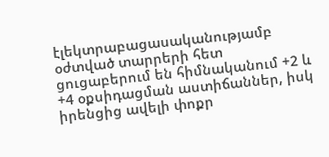էլեկտրաբացասականությամբ օժտված տարրերի հետ ցուցաբերում են հիմնականում +2 և +4 օքսիդացման աստիճաններ, իսկ իրենցից ավելի փոքր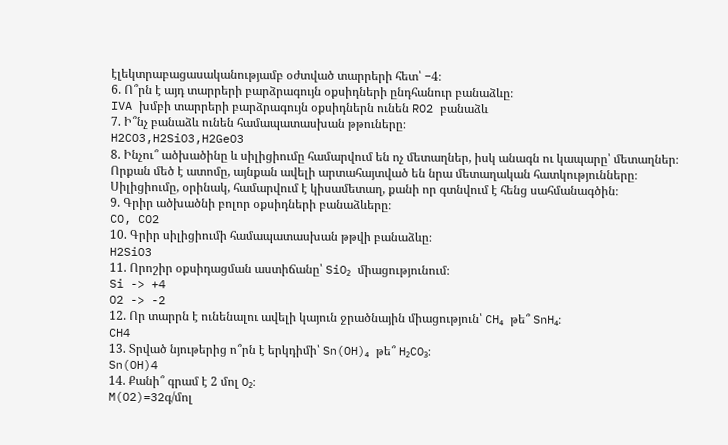էլեկտրաբացասականությամբ օժտված տարրերի հետ՝ −4։
6. Ո՞րն է այդ տարրերի բարձրագույն օքսիդների ընդհանուր բանաձևը։
IVA խմբի տարրերի բարձրագույն օքսիդներն ունեն RO2 բանաձև
7. Ի՞նչ բանաձև ունեն համապատասխան թթուները։
H2CO3,H2SiO3,H2GeO3
8. Ինչու՞ ածխածինը և սիլիցիումը համարվում են ոչ մետաղներ, իսկ անագն ու կապարը՝ մետաղներ։
Որքան մեծ է ատոմը, այնքան ավելի արտահայտված են նրա մետաղական հատկությունները։ Սիլիցիումը, օրինակ, համարվում է կիսամետաղ, քանի որ գտնվում է հենց սահմանագծին։
9. Գրիր ածխածնի բոլոր օքսիդների բանաձևերը։
CO, CO2
10. Գրիր սիլիցիումի համապատասխան թթվի բանաձևը։
H2SiO3
11. Որոշիր օքսիդացման աստիճանը՝ SiO₂ միացությունում։
Si -> +4
O2 -> -2
12. Որ տարրն է ունենալու ավելի կայուն ջրածնային միացություն՝ CH₄ թե՞ SnH₄։
CH4
13. Տրված նյութերից ո՞րն է երկդիմի՝ Sn(OH)₄ թե՞ H₂CO₃։
Sn(OH)4
14. Քանի՞ գրամ է 2 մոլ O₂։
M(O2)=32գ/մոլ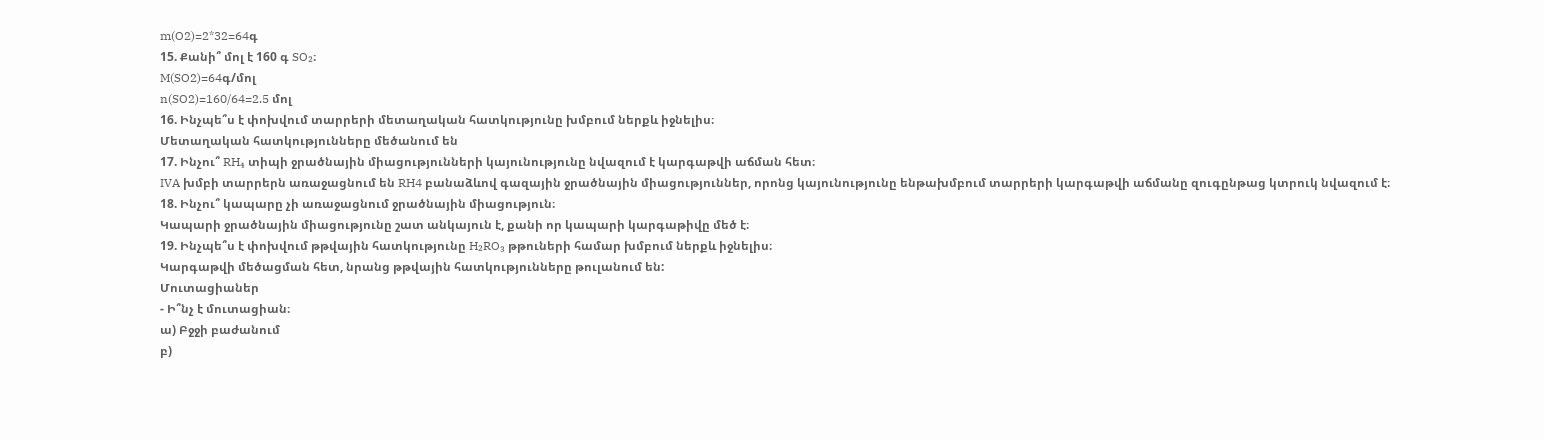m(O2)=2*32=64գ
15. Քանի՞ մոլ է 160 գ SO₂։
M(SO2)=64գ/մոլ
n(SO2)=160/64=2.5 մոլ
16. Ինչպե՞ս է փոխվում տարրերի մետաղական հատկությունը խմբում ներքև իջնելիս։
Մետաղական հատկությունները մեծանում են
17. Ինչու՞ RH₄ տիպի ջրածնային միացությունների կայունությունը նվազում է կարգաթվի աճման հետ։
IVA խմբի տարրերն առաջացնում են RH4 բանաձևով գազային ջրածնային միացություններ, որոնց կայունությունը ենթախմբում տարրերի կարգաթվի աճմանը զուգընթաց կտրուկ նվազում է։
18. Ինչու՞ կապարը չի առաջացնում ջրածնային միացություն։
Կապարի ջրածնային միացությունը շատ անկայուն է, քանի որ կապարի կարգաթիվը մեծ է։
19. Ինչպե՞ս է փոխվում թթվային հատկությունը H₂RO₃ թթուների համար խմբում ներքև իջնելիս։
Կարգաթվի մեծացման հետ, նրանց թթվային հատկությունները թուլանում են:
Մուտացիաներ
- Ի՞նչ է մուտացիան։
ա) Բջջի բաժանում
բ)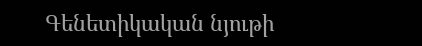Գենետիկական նյութի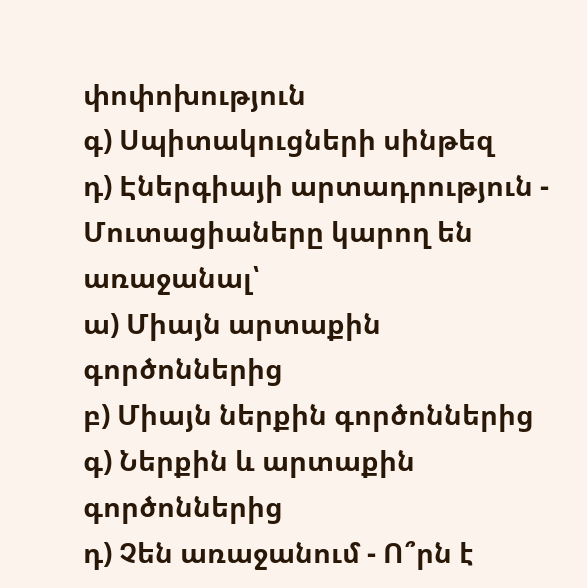փոփոխություն
գ) Սպիտակուցների սինթեզ
դ) Էներգիայի արտադրություն - Մուտացիաները կարող են առաջանալ՝
ա) Միայն արտաքին գործոններից
բ) Միայն ներքին գործոններից
գ) Ներքին և արտաքին գործոններից
դ) Չեն առաջանում - Ո՞րն է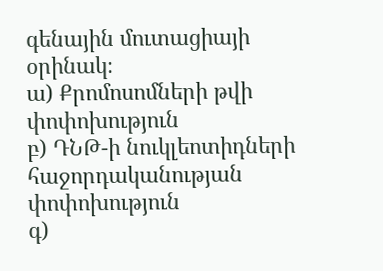գենային մուտացիայի օրինակ։
ա) Քրոմոսոմների թվի փոփոխություն
բ) ԴՆԹ-ի նուկլեոտիդների հաջորդականության փոփոխություն
գ)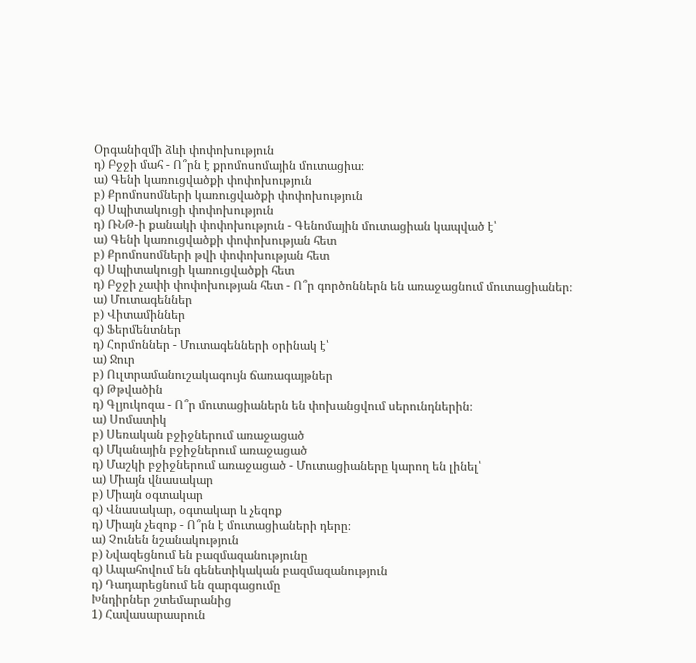Օրգանիզմի ձևի փոփոխություն
դ) Բջջի մահ - Ո՞րն է քրոմոսոմային մուտացիա։
ա) Գենի կառուցվածքի փոփոխություն
բ) Քրոմոսոմների կառուցվածքի փոփոխություն
գ) Սպիտակուցի փոփոխություն
դ) ՌՆԹ-ի քանակի փոփոխություն - Գենոմային մուտացիան կապված է՝
ա) Գենի կառուցվածքի փոփոխության հետ
բ) Քրոմոսոմների թվի փոփոխության հետ
գ) Սպիտակուցի կառուցվածքի հետ
դ) Բջջի չափի փոփոխության հետ - Ո՞ր գործոններն են առաջացնում մուտացիաներ։
ա) Մուտագեններ
բ) Վիտամիններ
գ) Ֆերմենտներ
դ) Հորմոններ - Մուտագենների օրինակ է՝
ա) Ջուր
բ) Ուլտրամանուշակագույն ճառագայթներ
գ) Թթվածին
դ) Գլյուկոզա - Ո՞ր մուտացիաներն են փոխանցվում սերունդներին։
ա) Սոմատիկ
բ) Սեռական բջիջներում առաջացած
գ) Մկանային բջիջներում առաջացած
դ) Մաշկի բջիջներում առաջացած - Մուտացիաները կարող են լինել՝
ա) Միայն վնասակար
բ) Միայն օգտակար
գ) Վնասակար, օգտակար և չեզոք
դ) Միայն չեզոք - Ո՞րն է մուտացիաների դերը։
ա) Չունեն նշանակություն
բ) Նվազեցնում են բազմազանությունը
գ) Ապահովում են գենետիկական բազմազանություն
դ) Դադարեցնում են զարգացումը
Խնդիրներ շտեմարանից
1) Հավասարասրուն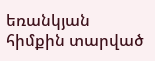եռանկյան հիմքին տարված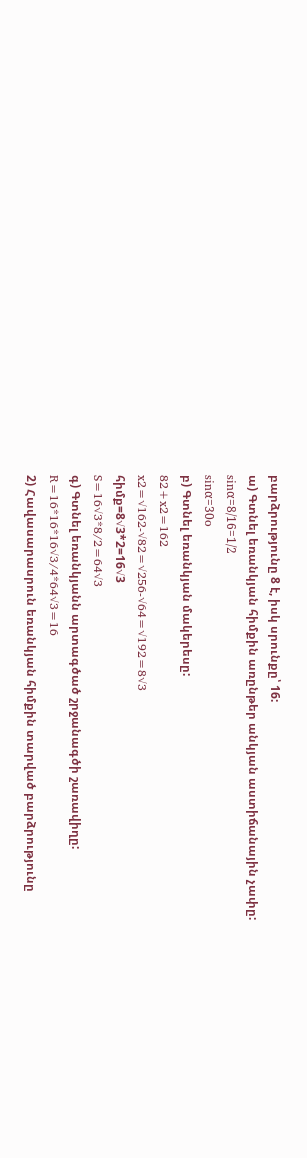բարձրությունը 8 է, իսկ սրունքը՝ 16:
ա) Գտնել եռանկյան հիմքին առընթեր անկյան աստիճանային չափը:
sinα=8/16=1/2
sinα=30o
բ) Գտնել եռանկյան մակերեսը:
82+x2=162
x2=√162-√82=√256-√64=√192=8√3
հիմք=8√3*2=16√3
S=16√3*8/2=64√3
գ) Գտնել եռանկյանն արտագծած շրջանագծի շառավիղը:
R=16*16*16√3/4*64√3=16
2) Հավասարասրուն եռանկյան հիմքին տարված բարձրությունը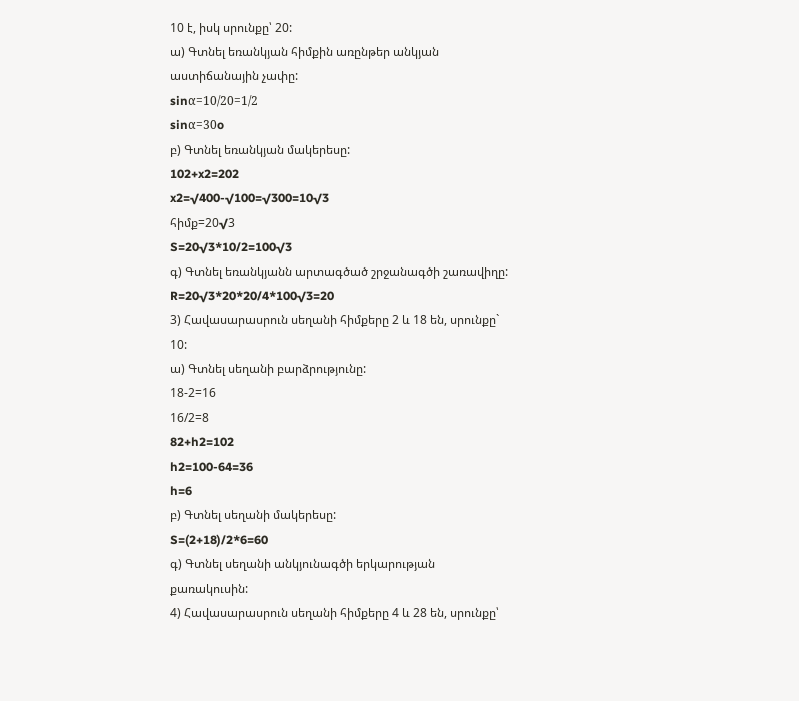10 է, իսկ սրունքը՝ 20:
ա) Գտնել եռանկյան հիմքին առընթեր անկյան աստիճանային չափը:
sinα=10/20=1/2
sinα=30o
բ) Գտնել եռանկյան մակերեսը:
102+x2=202
x2=√400-√100=√300=10√3
հիմք=20√3
S=20√3*10/2=100√3
գ) Գտնել եռանկյանն արտագծած շրջանագծի շառավիղը:
R=20√3*20*20/4*100√3=20
3) Հավասարասրուն սեղանի հիմքերը 2 և 18 են, սրունքը` 10:
ա) Գտնել սեղանի բարձրությունը:
18-2=16
16/2=8
82+h2=102
h2=100-64=36
h=6
բ) Գտնել սեղանի մակերեսը:
S=(2+18)/2*6=60
գ) Գտնել սեղանի անկյունագծի երկարության քառակուսին:
4) Հավասարասրուն սեղանի հիմքերը 4 և 28 են, սրունքը՝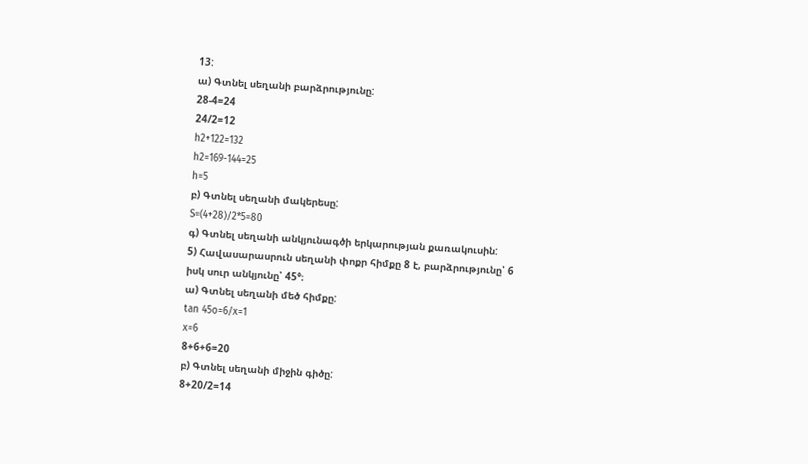13:
ա) Գտնել սեղանի բարձրությունը:
28-4=24
24/2=12
h2+122=132
h2=169-144=25
h=5
բ) Գտնել սեղանի մակերեսը:
S=(4+28)/2*5=80
գ) Գտնել սեղանի անկյունագծի երկարության քառակուսին:
5) Հավասարասրուն սեղանի փոքր հիմքը 8 է, բարձրությունը՝ 6
իսկ սուր անկյունը՝ 45°։
ա) Գտնել սեղանի մեծ հիմքը:
tan 45o=6/x=1
x=6
8+6+6=20
բ) Գտնել սեղանի միջին գիծը:
8+20/2=14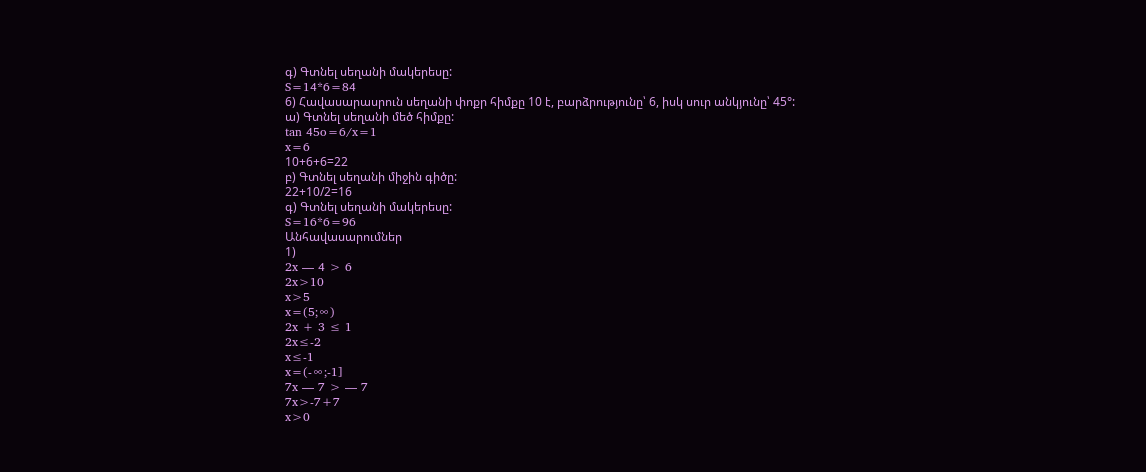գ) Գտնել սեղանի մակերեսը:
S=14*6=84
6) Հավասարասրուն սեղանի փոքր հիմքը 10 է, բարձրությունը՝ 6, իսկ սուր անկյունը՝ 45°:
ա) Գտնել սեղանի մեծ հիմքը:
tan 45o=6/x=1
x=6
10+6+6=22
բ) Գտնել սեղանի միջին գիծը:
22+10/2=16
գ) Գտնել սեղանի մակերեսը:
S=16*6=96
Անհավասարումներ
1)
2x — 4 > 6
2x>10
x>5
x=(5;∞)
2x + 3 ≤ 1
2x≤-2
x≤-1
x=(-∞;-1]
7x — 7 > — 7
7x>-7+7
x>0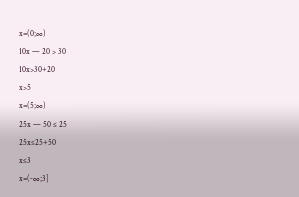x=(0;∞)
10x — 20 > 30
10x>30+20
x>5
x=(5;∞)
25x — 50 ≤ 25
25x≤25+50
x≤3
x=(-∞;3]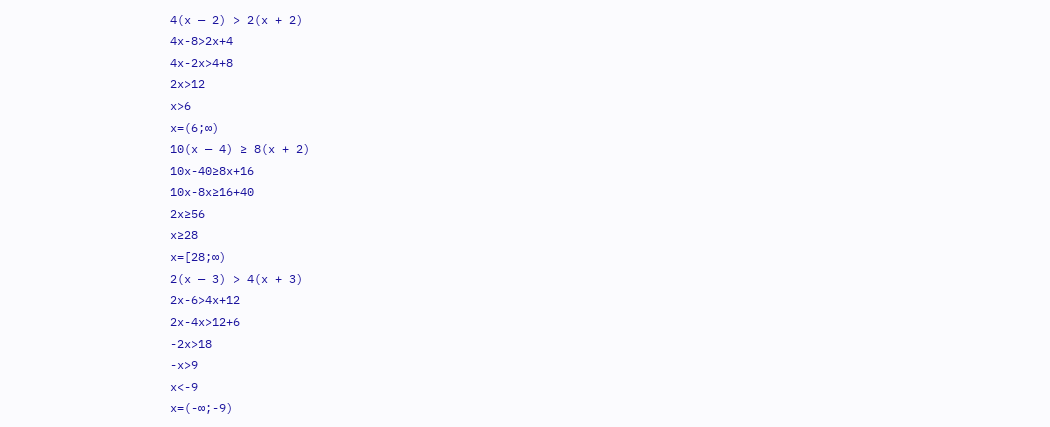4(x — 2) > 2(x + 2)
4x-8>2x+4
4x-2x>4+8
2x>12
x>6
x=(6;∞)
10(x — 4) ≥ 8(x + 2)
10x-40≥8x+16
10x-8x≥16+40
2x≥56
x≥28
x=[28;∞)
2(x — 3) > 4(x + 3)
2x-6>4x+12
2x-4x>12+6
-2x>18
-x>9
x<-9
x=(-∞;-9)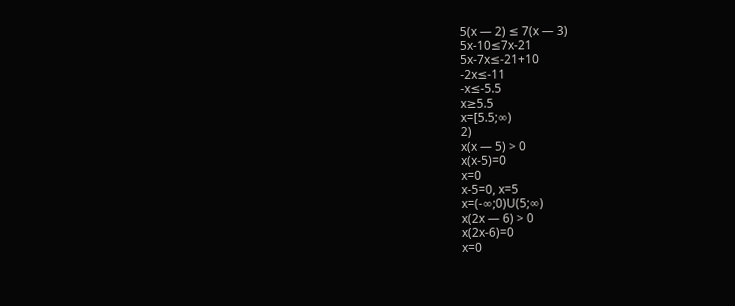5(x — 2) ≤ 7(x — 3)
5x-10≤7x-21
5x-7x≤-21+10
-2x≤-11
-x≤-5.5
x≥5.5
x=[5.5;∞)
2)
x(x — 5) > 0
x(x-5)=0
x=0
x-5=0, x=5
x=(-∞;0)U(5;∞)
x(2x — 6) > 0
x(2x-6)=0
x=0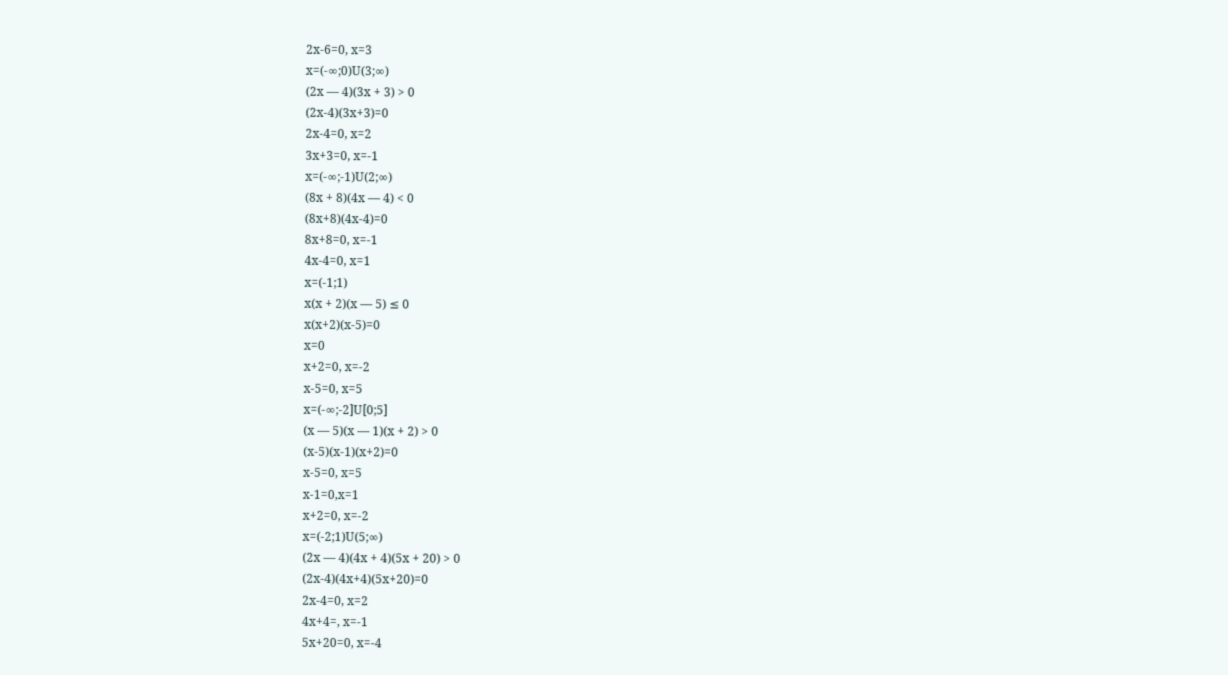2x-6=0, x=3
x=(-∞;0)U(3;∞)
(2x — 4)(3x + 3) > 0
(2x-4)(3x+3)=0
2x-4=0, x=2
3x+3=0, x=-1
x=(-∞;-1)U(2;∞)
(8x + 8)(4x — 4) < 0
(8x+8)(4x-4)=0
8x+8=0, x=-1
4x-4=0, x=1
x=(-1;1)
x(x + 2)(x — 5) ≤ 0
x(x+2)(x-5)=0
x=0
x+2=0, x=-2
x-5=0, x=5
x=(-∞;-2]U[0;5]
(x — 5)(x — 1)(x + 2) > 0
(x-5)(x-1)(x+2)=0
x-5=0, x=5
x-1=0,x=1
x+2=0, x=-2
x=(-2;1)U(5;∞)
(2x — 4)(4x + 4)(5x + 20) > 0
(2x-4)(4x+4)(5x+20)=0
2x-4=0, x=2
4x+4=, x=-1
5x+20=0, x=-4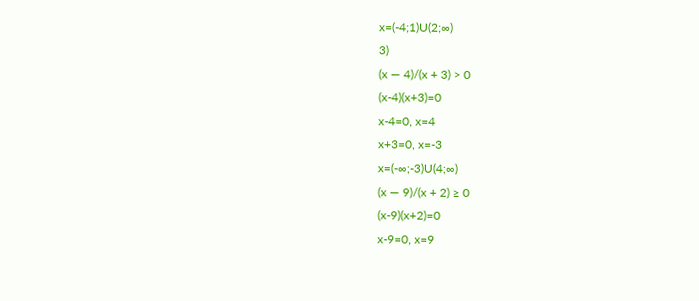x=(-4;1)U(2;∞)
3)
(x — 4)/(x + 3) > 0
(x-4)(x+3)=0
x-4=0, x=4
x+3=0, x=-3
x=(-∞;-3)U(4;∞)
(x — 9)/(x + 2) ≥ 0
(x-9)(x+2)=0
x-9=0, x=9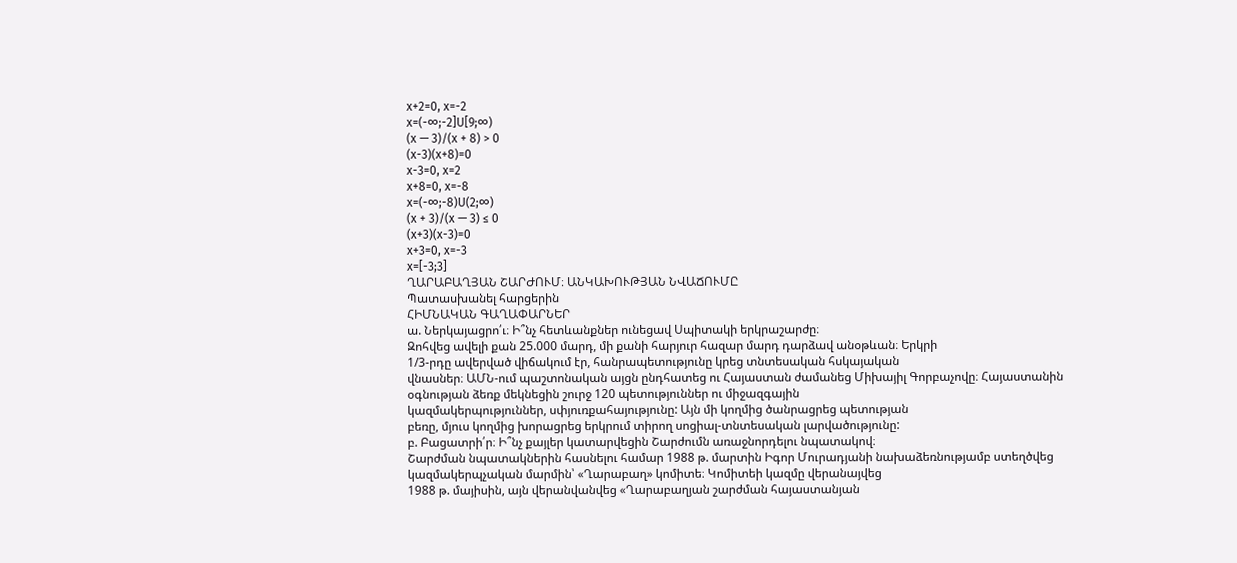x+2=0, x=-2
x=(-∞;-2]U[9;∞)
(x — 3)/(x + 8) > 0
(x-3)(x+8)=0
x-3=0, x=2
x+8=0, x=-8
x=(-∞;-8)U(2;∞)
(x + 3)/(x — 3) ≤ 0
(x+3)(x-3)=0
x+3=0, x=-3
x=[-3;3]
ՂԱՐԱԲԱՂՅԱՆ ՇԱՐԺՈՒՄ։ ԱՆԿԱԽՈՒԹՅԱՆ ՆՎԱՃՈՒՄԸ
Պատասխանել հարցերին
ՀԻՄՆԱԿԱՆ ԳԱՂԱՓԱՐՆԵՐ
ա. Ներկայացրո՛ւ։ Ի՞նչ հետևանքներ ունեցավ Սպիտակի երկրաշարժը։
Զոհվեց ավելի քան 25.000 մարդ, մի քանի հարյուր հազար մարդ դարձավ անօթևան։ Երկրի
1/3-րդը ավերված վիճակում էր, հանրապետությունը կրեց տնտեսական հսկայական
վնասներ։ ԱՄՆ-ում պաշտոնական այցն ընդհատեց ու Հայաստան ժամանեց Միխայիլ Գորբաչովը։ Հայաստանին օգնության ձեռք մեկնեցին շուրջ 120 պետություններ ու միջազգային
կազմակերպություններ, սփյուռքահայությունը: Այն մի կողմից ծանրացրեց պետության
բեռը, մյուս կողմից խորացրեց երկրում տիրող սոցիալ-տնտեսական լարվածությունը:
բ. Բացատրի՛ր։ Ի՞նչ քայլեր կատարվեցին Շարժումն առաջնորդելու նպատակով։
Շարժման նպատակներին հասնելու համար 1988 թ. մարտին Իգոր Մուրադյանի նախաձեռնությամբ ստեղծվեց կազմակերպչական մարմին՝ «Ղարաբաղ» կոմիտե։ Կոմիտեի կազմը վերանայվեց
1988 թ. մայիսին, այն վերանվանվեց «Ղարաբաղյան շարժման հայաստանյան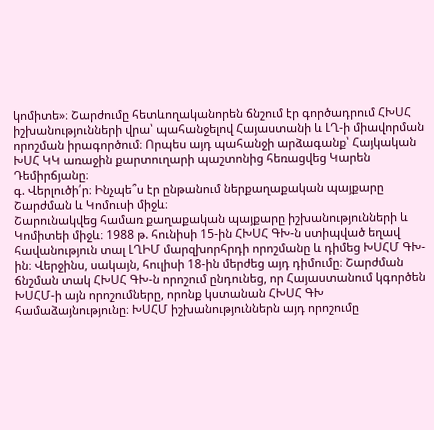կոմիտե»։ Շարժումը հետևողականորեն ճնշում էր գործադրում ՀԽՍՀ իշխանությունների վրա՝ պահանջելով Հայաստանի և ԼՂ-ի միավորման որոշման իրագործում։ Որպես այդ պահանջի արձագանք՝ Հայկական ԽՍՀ ԿԿ առաջին քարտուղարի պաշտոնից հեռացվեց Կարեն Դեմիրճյանը։
գ. Վերլուծի՛ր։ Ինչպե՞ս էր ընթանում ներքաղաքական պայքարը Շարժման և Կոմուսի միջև։
Շարունակվեց համառ քաղաքական պայքարը իշխանությունների և Կոմիտեի միջև։ 1988 թ. հունիսի 15-ին ՀԽՍՀ ԳԽ-ն ստիպված եղավ հավանություն տալ ԼՂԻՄ մարզխորհրդի որոշմանը և դիմեց ԽՍՀՄ ԳԽ-ին։ Վերջինս, սակայն, հուլիսի 18-ին մերժեց այդ դիմումը։ Շարժման ճնշման տակ ՀԽՍՀ ԳԽ-ն որոշում ընդունեց, որ Հայաստանում կգործեն ԽՍՀՄ-ի այն որոշումները, որոնք կստանան ՀԽՍՀ ԳԽ համաձայնությունը։ ԽՍՀՄ իշխանություններն այդ որոշումը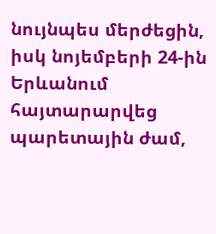նույնպես մերժեցին, իսկ նոյեմբերի 24‑ին Երևանում հայտարարվեց պարետային ժամ,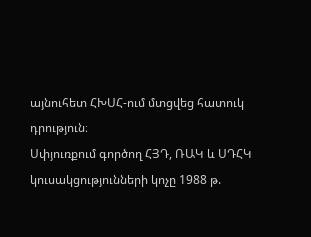այնուհետ ՀԽՍՀ-ում մտցվեց հատուկ դրություն։
Սփյուռքում գործող ՀՅԴ, ՌԱԿ և ՍԴՀԿ կուսակցությունների կոչը 1988 թ.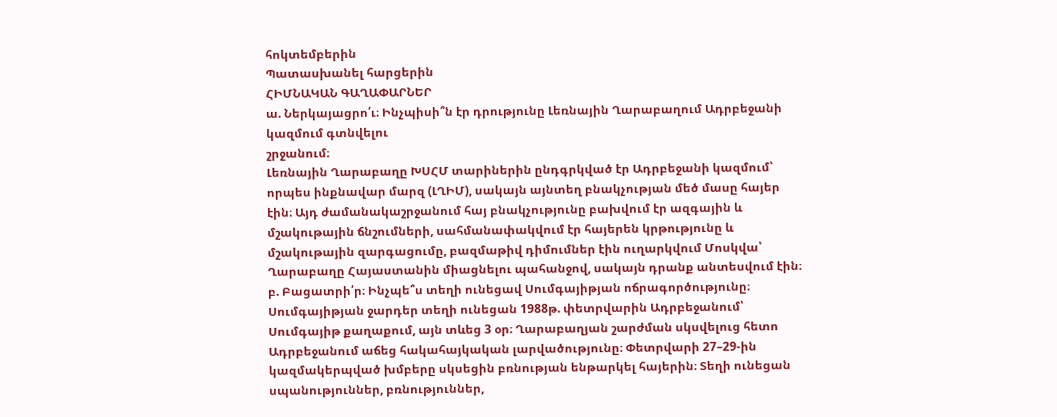հոկտեմբերին
Պատասխանել հարցերին
ՀԻՄՆԱԿԱՆ ԳԱՂԱՓԱՐՆԵՐ
ա. Ներկայացրո՛ւ։ Ինչպիսի՞ն էր դրությունը Լեռնային Ղարաբաղում Ադրբեջանի կազմում գտնվելու
շրջանում։
Լեռնային Ղարաբաղը ԽՍՀՄ տարիներին ընդգրկված էր Ադրբեջանի կազմում՝ որպես ինքնավար մարզ (ԼՂԻՄ), սակայն այնտեղ բնակչության մեծ մասը հայեր էին։ Այդ ժամանակաշրջանում հայ բնակչությունը բախվում էր ազգային և մշակութային ճնշումների, սահմանափակվում էր հայերեն կրթությունը և մշակութային զարգացումը, բազմաթիվ դիմումներ էին ուղարկվում Մոսկվա՝ Ղարաբաղը Հայաստանին միացնելու պահանջով, սակայն դրանք անտեսվում էին։
բ. Բացատրի՛ր։ Ինչպե՞ս տեղի ունեցավ Սումգայիթյան ոճրագործությունը։
Սումգայիթյան ջարդեր տեղի ունեցան 1988թ. փետրվարին Ադրբեջանում՝ Սումգայիթ քաղաքում, այն տևեց 3 օր։ Ղարաբաղյան շարժման սկսվելուց հետո Ադրբեջանում աճեց հակահայկական լարվածությունը։ Փետրվարի 27–29-ին կազմակերպված խմբերը սկսեցին բռնության ենթարկել հայերին։ Տեղի ունեցան սպանություններ, բռնություններ,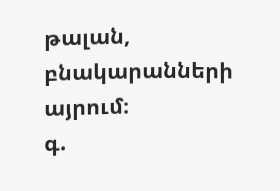թալան, բնակարանների այրում։
գ.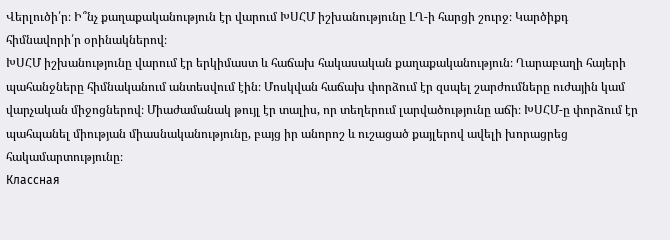Վերլուծի՛ր։ Ի՞նչ քաղաքականություն էր վարում ԽՍՀՄ իշխանությունը ԼՂ-ի հարցի շուրջ։ Կարծիքդ հիմնավորի՛ր օրինակներով։
ԽՍՀՄ իշխանությունը վարում էր երկիմաստ և հաճախ հակասական քաղաքականություն։ Ղարաբաղի հայերի պահանջները հիմնականում անտեսվում էին։ Մոսկվան հաճախ փորձում էր զսպել շարժումները ուժային կամ վարչական միջոցներով։ Միաժամանակ թույլ էր տալիս, որ տեղերում լարվածությունը աճի։ ԽՍՀՄ-ը փորձում էր պահպանել միության միասնականությունը, բայց իր անորոշ և ուշացած քայլերով ավելի խորացրեց հակամարտությունը։
Классная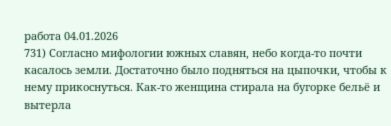работа 04.01.2026
731) Согласно мифологии южных славян, небо когда-то почти касалось земли. Достаточно было подняться на цыпочки, чтобы к нему прикоснуться. Как-то женщина стирала на бугорке бельё и вытерла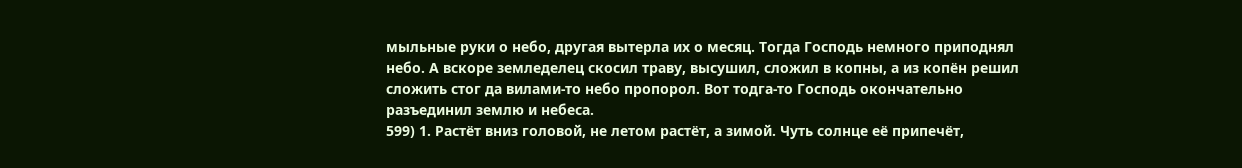мыльные руки о небо, другая вытерла их о месяц. Тогда Господь немного приподнял небо. А вскоре земледелец скосил траву, высушил, сложил в копны, а из копён решил сложить стог да вилами-то небо пропорол. Вот тодга-то Господь окончательно разъединил землю и небеса.
599) 1. Растёт вниз головой, не летом растёт, а зимой. Чуть солнце её припечёт,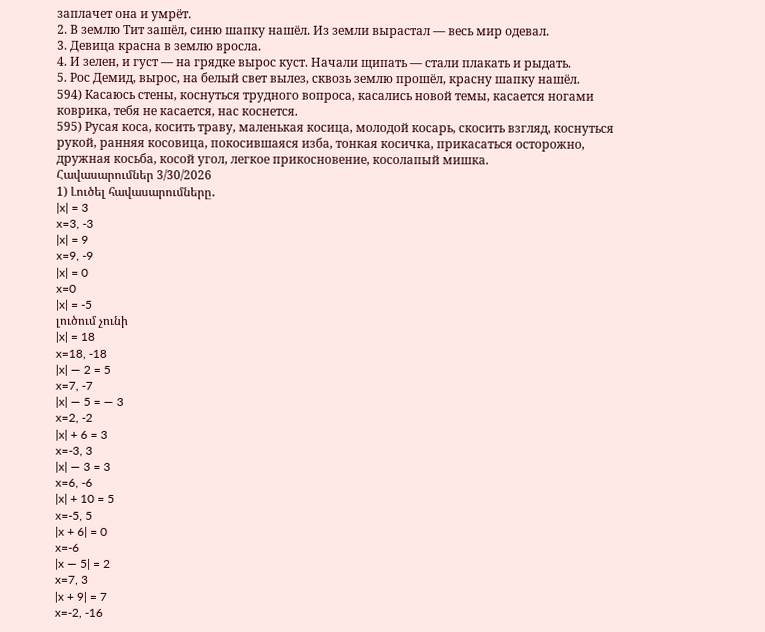заплачет она и умрёт.
2. В землю Тит зашёл, синю шапку нашёл. Из земли вырастал — весь мир одевал.
3. Девица красна в землю вросла.
4. И зелен, и густ — на грядке вырос куст. Начали щипать — стали плакать и рыдать.
5. Рос Демид, вырос, на белый свет вылез, сквозь землю прошёл, красну шапку нашёл.
594) Касаюсь стены, коснуться трудного вопроса, касались новой темы, касается ногами коврика, тебя не касается, нас коснется.
595) Русая коса, косить траву, маленькая косица, молодой косарь, скосить взгляд, коснуться рукой, ранняя косовица, покосившаяся изба, тонкая косичка, прикасаться осторожно, дружная косьба, косой угол, легкое прикосновение, косолапый мишка.
Հավասարումներ 3/30/2026
1) Լուծել հավասարումները․
|x| = 3
x=3, -3
|x| = 9
x=9, -9
|x| = 0
x=0
|x| = -5
լուծում չունի
|x| = 18
x=18, -18
|x| — 2 = 5
x=7, -7
|x| — 5 = — 3
x=2, -2
|x| + 6 = 3
x=-3, 3
|x| — 3 = 3
x=6, -6
|x| + 10 = 5
x=-5, 5
|x + 6| = 0
x=-6
|x — 5| = 2
x=7, 3
|x + 9| = 7
x=-2, -16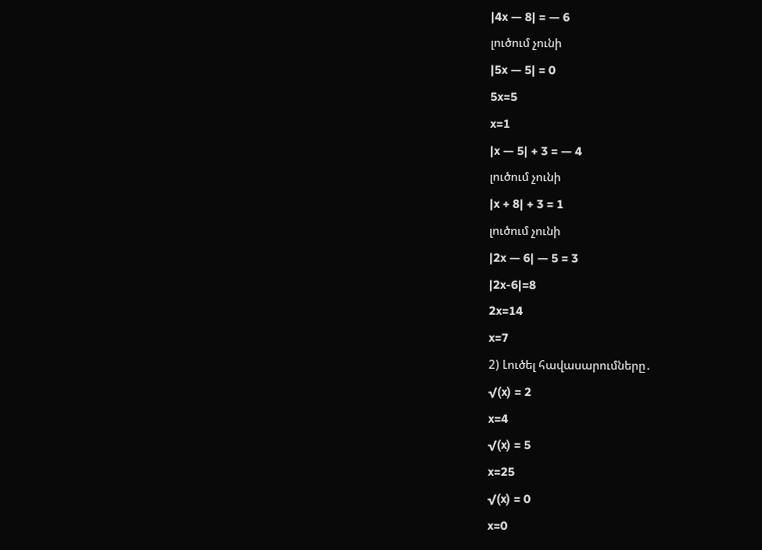|4x — 8| = — 6
լուծում չունի
|5x — 5| = 0
5x=5
x=1
|x — 5| + 3 = — 4
լուծում չունի
|x + 8| + 3 = 1
լուծում չունի
|2x — 6| — 5 = 3
|2x-6|=8
2x=14
x=7
2) Լուծել հավասարումները․
√(x) = 2
x=4
√(x) = 5
x=25
√(x) = 0
x=0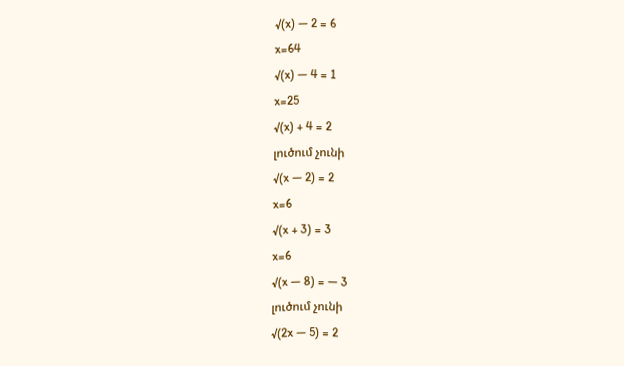√(x) — 2 = 6
x=64
√(x) — 4 = 1
x=25
√(x) + 4 = 2
լուծում չունի
√(x — 2) = 2
x=6
√(x + 3) = 3
x=6
√(x — 8) = — 3
լուծում չունի
√(2x — 5) = 2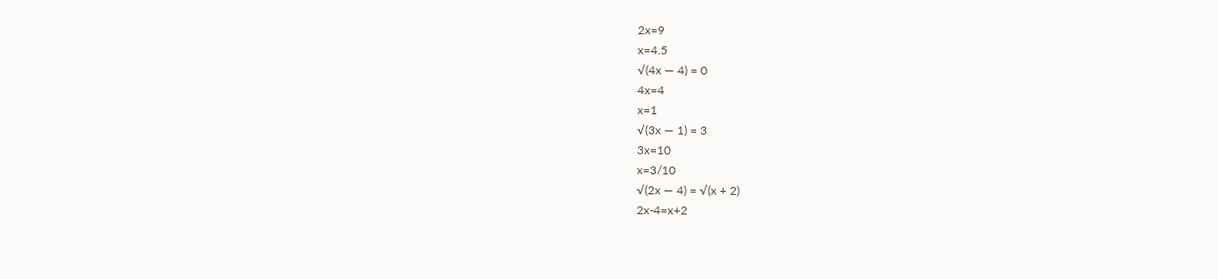2x=9
x=4.5
√(4x — 4) = 0
4x=4
x=1
√(3x — 1) = 3
3x=10
x=3/10
√(2x — 4) = √(x + 2)
2x-4=x+2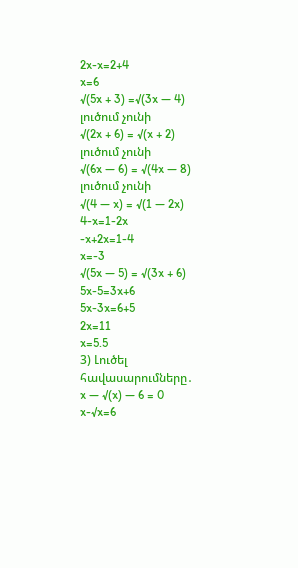2x-x=2+4
x=6
√(5x + 3) =√(3x — 4)
լուծում չունի
√(2x + 6) = √(x + 2)
լուծում չունի
√(6x — 6) = √(4x — 8)
լուծում չունի
√(4 — x) = √(1 — 2x)
4-x=1-2x
-x+2x=1-4
x=-3
√(5x — 5) = √(3x + 6)
5x-5=3x+6
5x-3x=6+5
2x=11
x=5.5
3) Լուծել հավասարումները․
x — √(x) — 6 = 0
x-√x=6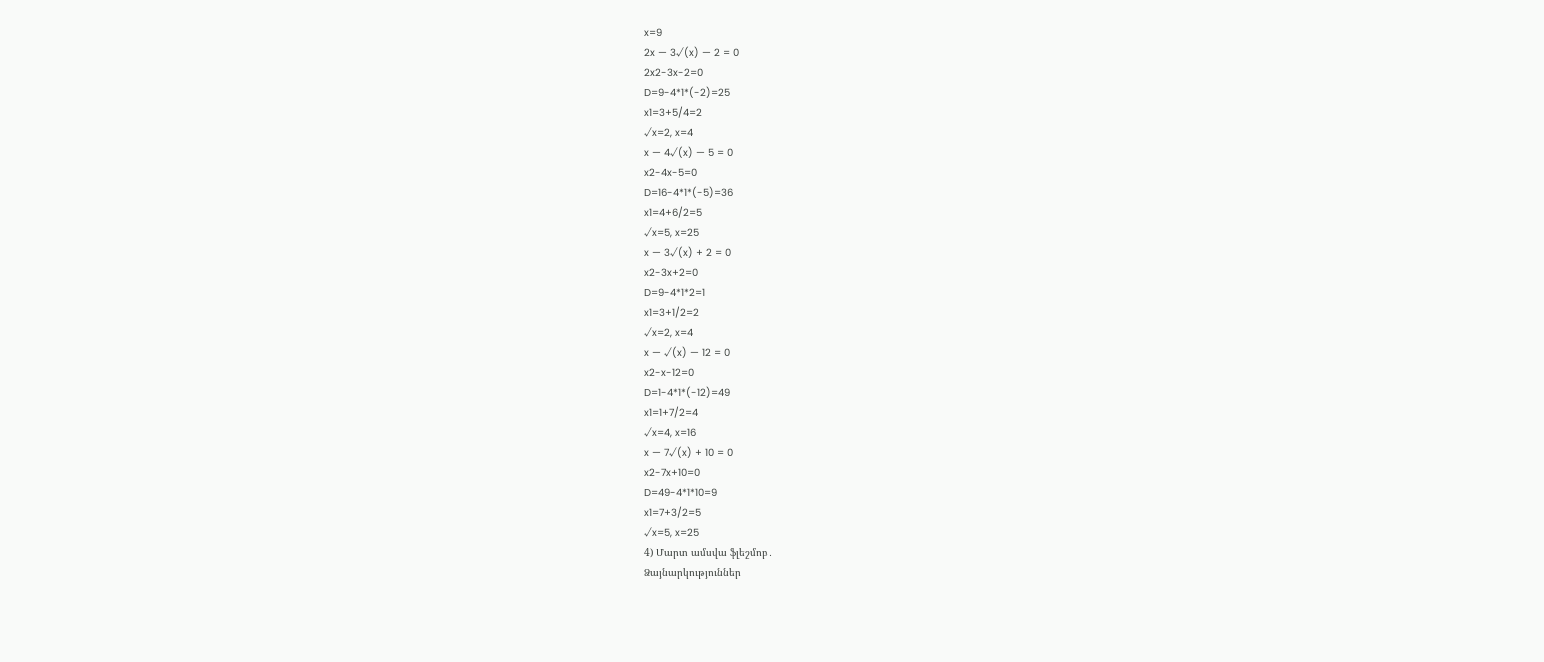x=9
2x — 3√(x) — 2 = 0
2x2-3x-2=0
D=9-4*1*(-2)=25
x1=3+5/4=2
√x=2, x=4
x — 4√(x) — 5 = 0
x2-4x-5=0
D=16-4*1*(-5)=36
x1=4+6/2=5
√x=5, x=25
x — 3√(x) + 2 = 0
x2-3x+2=0
D=9-4*1*2=1
x1=3+1/2=2
√x=2, x=4
x — √(x) — 12 = 0
x2-x-12=0
D=1-4*1*(-12)=49
x1=1+7/2=4
√x=4, x=16
x — 7√(x) + 10 = 0
x2-7x+10=0
D=49-4*1*10=9
x1=7+3/2=5
√x=5, x=25
4) Մարտ ամսվա ֆլեշմոբ․
Ձայնարկություններ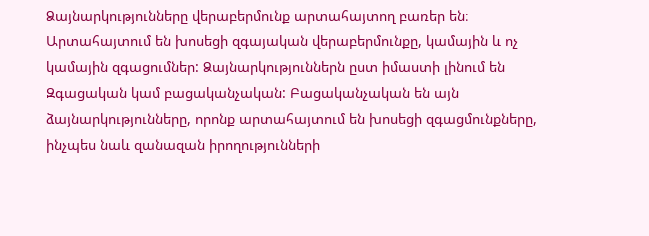Ձայնարկությունները վերաբերմունք արտահայտող բառեր են։ Արտահայտում են խոսեցի զգայական վերաբերմունքը, կամային և ոչ կամային զգացումներ: Ձայնարկություններն ըստ իմաստի լինում են
Զգացական կամ բացականչական: Բացականչական են այն ձայնարկությունները, որոնք արտահայտում են խոսեցի զգացմունքները, ինչպես նաև զանազան իրողությունների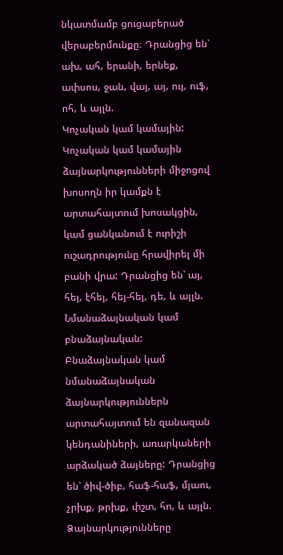նկատմամբ ցուցաբերած վերաբերմունքը։ Դրանցից են՝ ախ, ահ, երանի, երնեք, ափսոս, ջան, վայ, այ, ույ, ուֆ, ոհ, և այլն.
Կոչական կամ կամային: Կոչական կամ կամային ձայնարկությունների միջոցով խոսողն իր կամքն է արտահայտում խոսակցին, կամ ցանկանում է ուրիշի ուշադրությունը հրավիրել մի բանի վրա: Դրանցից են՝ այ, հեյ, էհեյ, հեյ-հեյ, դե, և այլն.
Նմանաձայնական կամ բնաձայնական: Բնաձայնական կամ նմանաձայնական ձայնարկություններն արտահայտում են զանազան կենդանիների, առարկաների արձակած ձայները: Դրանցից են՝ ծիվ-ծիբ, հաֆ-հաֆ, մյաու, չրխք, թրխք, փշտ, հո, և այլն.
Ձայնարկությունները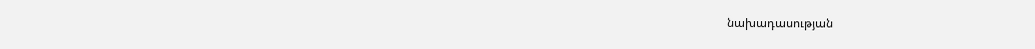նախադասության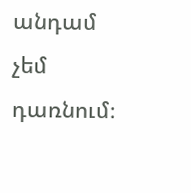անդամ չեմ դառնում։